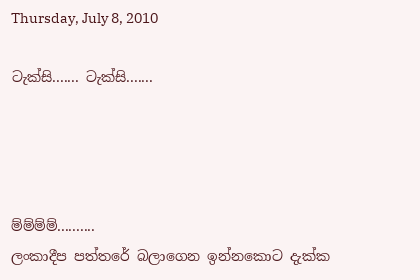Thursday, July 8, 2010

ටැක්සි....... ටැක්සි.......




ම්ම්ම්ම්..........
ලංකාදීප පත්තරේ බලාගෙන ඉන්නකොට දැක්ක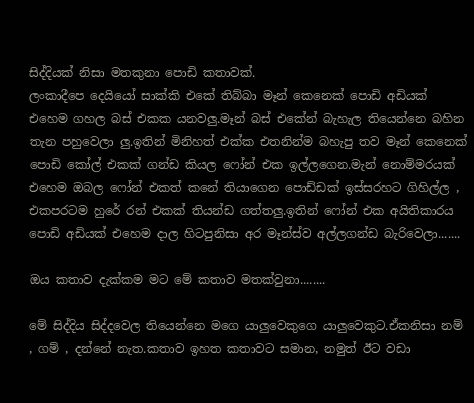සිද්දියක් නිසා මතකුනා පොඩි කතාවක්.
ලංකාදීපෙ දෙයියෝ සාක්කි එකේ තිබ්බා මෑන් කෙනෙක් පොඩි අඩියක් එහෙම ගහල බස් එකක යනවලු.මෑන් බස් එකේන් බැහැල තියෙන්නෙ බහින තැන පහුවෙලා ලු.ඉතින් මිනිහත් එක්ක එතනින්ම බහැපු තව මෑන් කෙනෙක් පොඩි කෝල් එකක් ගන්ඩ කියල ෆෝන් එක ඉල්ලගෙන.මැන් නොම්මරයක් එහෙම ඔබල ෆෝන් එකත් කනේ තියාගෙන පොඩ්ඩක් ඉස්සරහට ගිහිල්ල , එකපරටම හුරේ රන් එකක් තියන්ඩ ගත්තලු.ඉතින් ෆෝන් එක අයිතිකාරය පොඩි අඩියක් එහෙම දාල හිටපුනිසා අර මෑන්ස්ව අල්ලගන්ඩ බැරිවෙලා.......

ඔය කතාව දැක්කම මට මේ කතාව මතක්වුනා........

මේ සිද්දිය සිද්දවෙල තියෙන්නෙ මගෙ යාලුවෙකුගෙ යාලුවෙකුට.ඒකනිසා නම් , ගම් , දන්නේ නැත.කතාව ඉහත කතාවට සමාන, නමුත් ඊට වඩා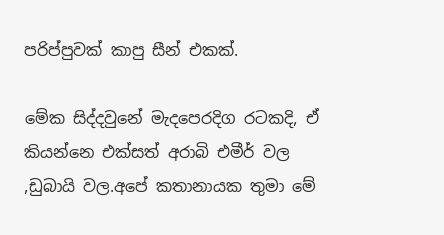පරිප්පුවක් කාපු සීන් එකක්.

මේක සිද්දවුනේ මැදපෙරදිග රටකදි, ඒ කියන්නෙ එක්සත් අරාබි එමීර් වල ,ඩුබායි වල.අපේ කතානායක තුමා මේ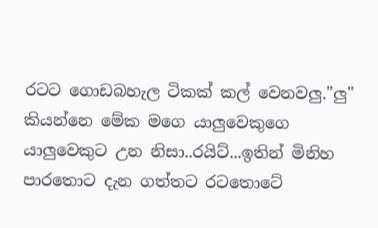රටට ගොඩබහැල ටිකක් කල් වෙනවලු."ලු" කියන්නෙ මේක මගෙ යාලුවෙකුගෙ යාලුවෙකුට උන නිසා..රයිට්...ඉතින් මිනිහ පාරතොට දැන ගත්තට රටතොටේ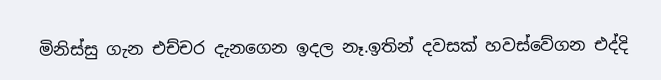මිනිස්සු ගැන එච්චර දැනගෙන ඉදල නෑ.ඉතින් දවසක් හවස්වේගන එද්දි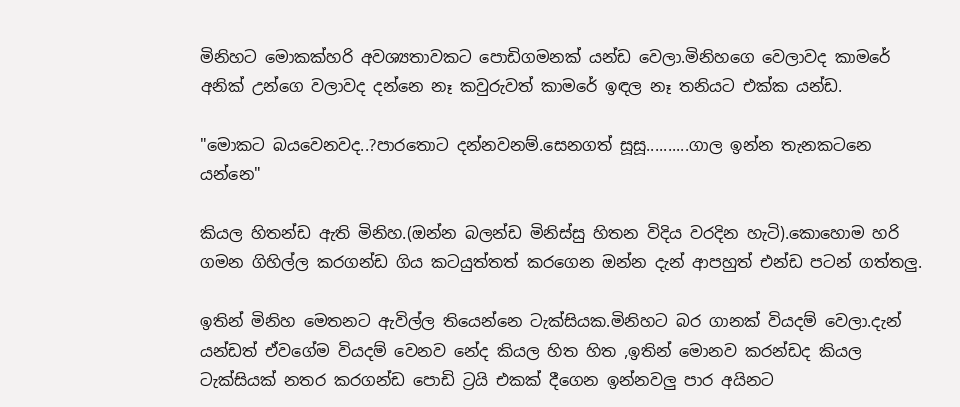මිනිහට මොකක්හරි අවශ්‍යතාවකට පොඩිගමනක් යන්ඩ වෙලා.මිනිහගෙ වෙලාවද කාමරේ අනික් උන්ගෙ වලාවද දන්නෙ නෑ කවුරුවත් කාමරේ ඉඳල නෑ තනියට එක්ක යන්ඩ.

"මොකට බයවෙනවද..?පාරතොට දන්නවනම්.සෙනගත් සූසූ..........ගාල ඉන්න තැනකටනෙ යන්නෙ"

කියල හිතන්ඩ ඇති මිනිහ.(ඔන්න බලන්ඩ මිනිස්සු හිතන විදිය වරදින හැටි).කොහොම හරි ගමන ගිහිල්ල කරගන්ඩ ගිය කටයුත්තත් කරගෙන ඔන්න දැන් ආපහුත් එන්ඩ පටන් ගත්තලු.

ඉතින් මිනිහ මෙතනට ඇවිල්ල තියෙන්නෙ ටැක්සියක.මිනිහට බර ගානක් වියදම් වෙලා.දැන් යන්ඩත් ඒවගේම වියදම් වෙනව නේද කියල හිත හිත ,ඉතින් මොනව කරන්ඩද කියල ටැක්සියක් නතර කරගන්ඩ පොඩි ට්‍රයි එකක් දීගෙන ඉන්නවලු පාර අයිනට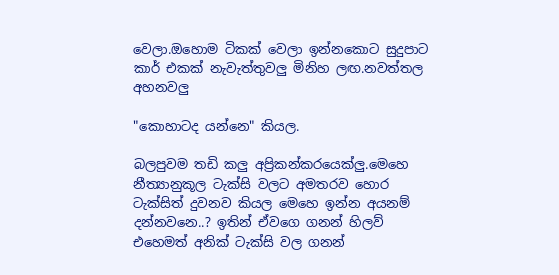වෙලා.ඔහොම ටිකක් වෙලා ඉන්නකොට සුදුපාට කාර් එකක් නැවැත්තුවලු මිනිහ ලඟ.නවත්තල අහනවලු

"කොහාටද යන්නෙ" කියල.

බලපුවම තඩි කලු අප්‍රිකන්කරයෙක්ලු.මෙහෙ නීත්‍යානුකූල ටැක්සි වලට අමතරව හොර ටැක්සිත් දුවනව කියල මෙහෙ ඉන්න අයනම් දන්නවනෙ..? ඉතින් ඒවගෙ ගනන් හිලව් එහෙමත් අනික් ටැක්සි වල ගනන්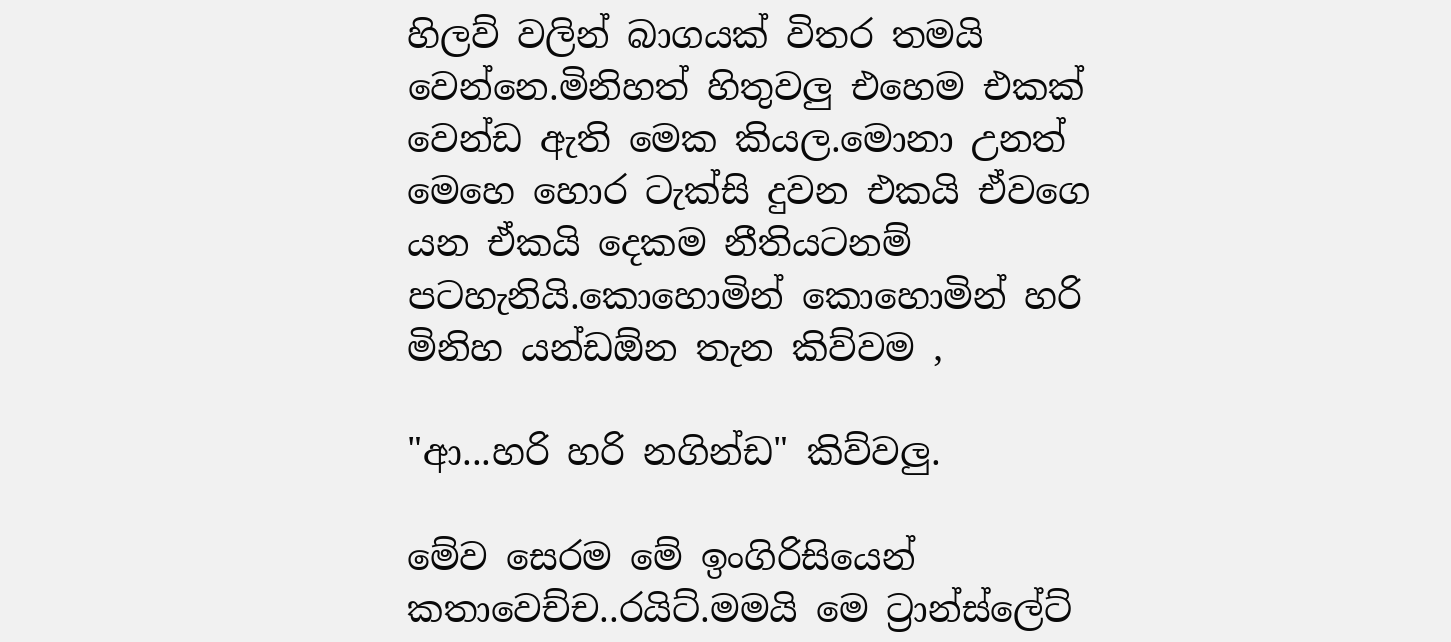හිලව් වලින් බාගයක් විතර තමයි වෙන්නෙ.මිනිහත් හිතුවලු එහෙම එකක් වෙන්ඩ ඇති මෙක කියල.මොනා උනත් මෙහෙ හොර ටැක්සි දුවන එකයි ඒවගෙ යන ඒකයි දෙකම නීතියටනම් පටහැනියි.කොහොමින් කොහොමින් හරි මිනිහ යන්ඩඕන තැන කිව්වම ,

"ආ...හරි හරි නගින්ඩ" කිව්වලු.

මේව සෙරම මේ ඉංගිරිසියෙන් කතාවෙච්ච..රයිට්.මමයි මෙ ට්‍රාන්ස්ලේට්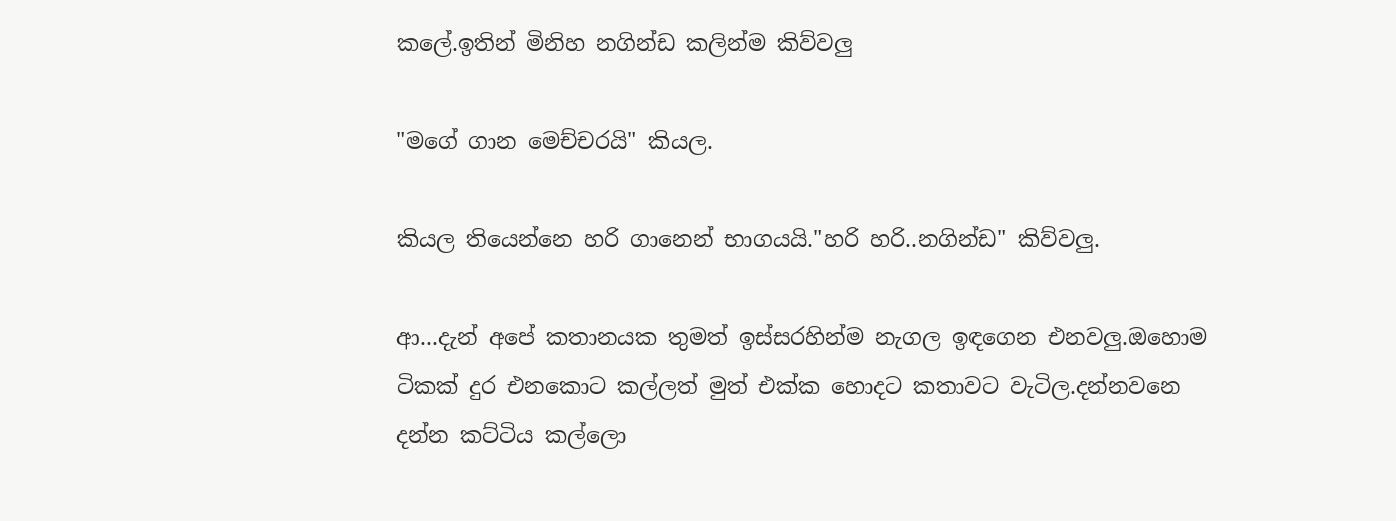කලේ.ඉතින් මිනිහ නගින්ඩ කලින්ම කිව්වලු

"මගේ ගාන මෙච්චරයි" කියල.

කියල තියෙන්නෙ හරි ගානෙන් භාගයයි."හරි හරි..නගින්ඩ" කිව්වලු.

ආ...දැන් අපේ කතානයක තුමත් ඉස්සරහින්ම නැගල ඉඳගෙන එනවලු.ඔහොම ටිකක් දුර එනකොට කල්ලත් මුත් එක්ක හොදට කතාවට වැටිල.දන්නවනෙ දන්න කට්ටිය කල්ලො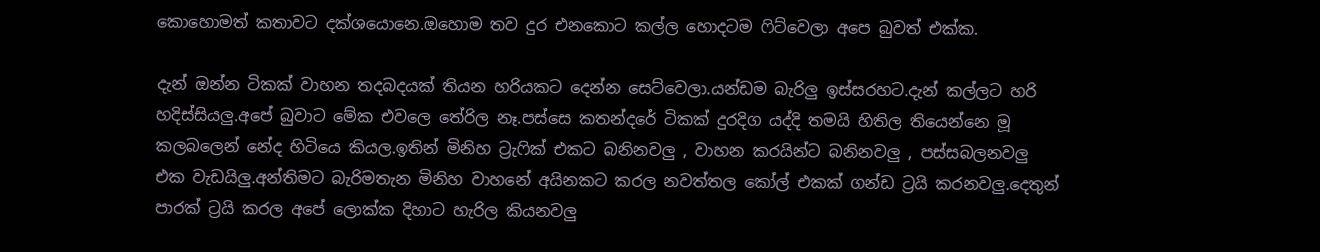කොහොමත් කතාවට දක්ශයොනෙ.ඔහොම තව දුර එනකොට කල්ල හොදටම ‍ෆිට්වෙලා අපෙ බුවත් එක්ක.

දැන් ඔන්න ටිකක් වාහන තදබදයක් තියන හරියකට දෙන්න සෙට්වෙලා.යන්ඩම බැරිලු ඉස්සරහට.දැන් කල්ලට හරි හදිස්සියලු.අපේ බුවාට මේක එවලෙ තේරිල නෑ.පස්සෙ කතන්දරේ ටිකක් දුරදිග යද්දි තමයි හිතිල තියෙන්නෙ මූ කලබලෙන් නේද හිටියෙ කියල.ඉතින් මිනිහ ට්‍රැ‍ෆික් එකට බනිනවලු , වාහන කරයින්ට බනිනවලු , පස්සබලනවලු එක වැඩයිලු.අන්තිමට බැරිමතැන මිනිහ වාහනේ අයිනකට කරල නවත්තල කෝල් එකක් ගන්ඩ ට්‍රයි කරනවලු.දෙතුන් පාරක් ට්‍රයි කරල අපේ ලොක්ක දිහාට හැරිල කියනවලු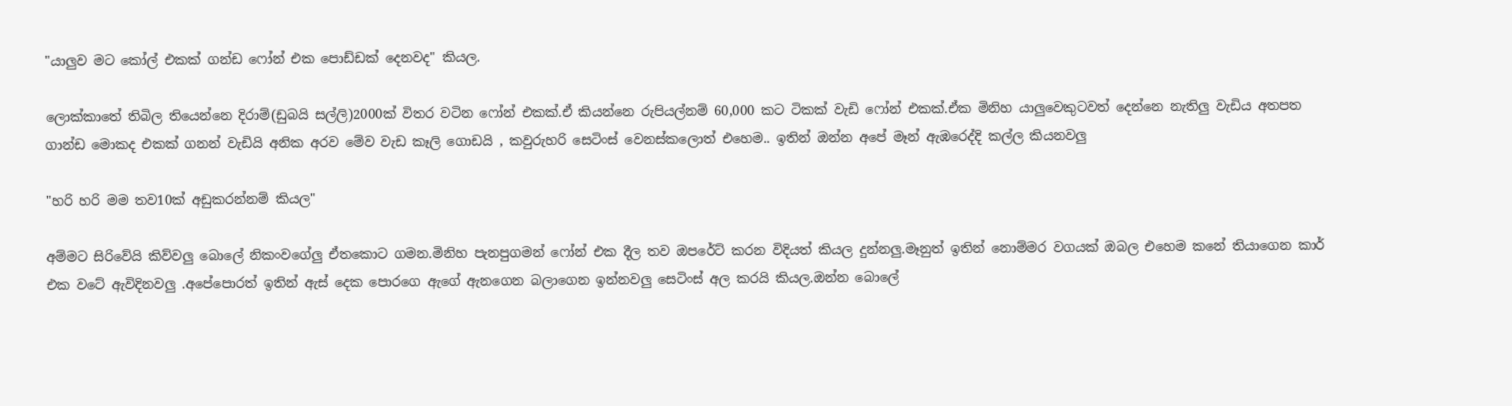"යාලුව මට කෝල් එකක් ගන්ඩ ෆෝන් එක පොඩ්ඩක් දෙනවද" කියල.

ලොක්කාතේ තිබිල තියෙන්නෙ දිරාම්(ඩුබයි සල්ලි)2000ක් විතර වටින ෆෝන් එකක්.ඒ කියන්නෙ රුපියල්නම් 60,000 කට ටිකක් වැඩි ෆෝන් එකක්.ඒක මිනිහ යාලුවෙකුටවත් දෙන්නෙ නැතිලු වැඩිය අතපත ගාන්ඩ මොකද එකක් ගනන් වැඩියි අනික අරව මේව වැඩ කෑලි ගොඩයි , කවුරුහරි සෙටිංස් වෙනස්කලොත් එහෙම.. ඉතින් ඔන්න අපේ මෑන් ඇඹරෙද්දි කල්ල කියනවලු

"හරි හරි මම තව10ක් අඩුකරන්නම් කියල"

අම්මට සිරිවේයි කිව්වලු බොලේ නිකංවගේලු ඒතකොට ගමන.මිනිහ පැනපුගමන් ෆෝන් එක දීල තව ඔපරේට් කරන විදියත් කියල දුන්නලු.මෑනුත් ඉතින් නොම්මර වගයක් ඔබල එහෙම කනේ තියාගෙන කාර් එක වටේ ඇවිදිනවලු .අපේපොරත් ඉතින් ඇස් දෙක පොරගෙ ඇගේ ඇනගෙන බලාගෙන ඉන්නවලු සෙටිංස් අල කරයි කියල.ඔන්න බොලේ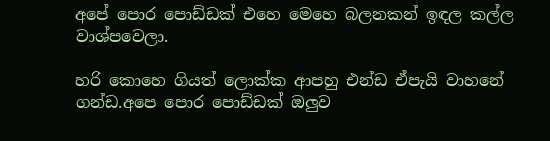අපේ පොර පොඩ්ඩක් එහෙ මෙහෙ බලනකන් ඉඳල කල්ල වාශ්පවෙලා.

හරි කොහෙ ගියත් ලොක්ක ආපහු එන්ඩ ඒපැයි වාහනේ ගන්ඩ.අපෙ පොර පොඩ්ඩක් ඔලුව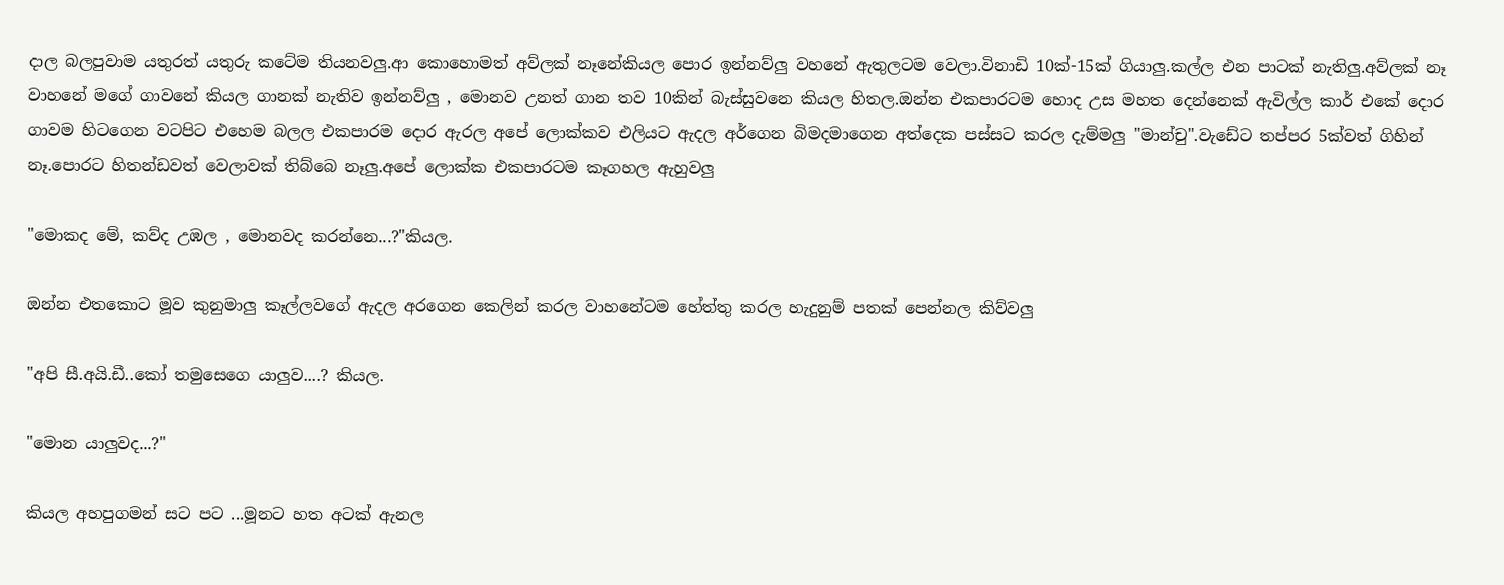දාල බලපුවාම යතුරත් යතුරු කටේම තියනවලු.ආ කොහොමත් අව්ලක් නෑනේකියල පොර ඉන්නව්ලු වහනේ ඇතුලටම වෙලා.විනාඩි 10ක්-15ක් ගියාලු.කල්ල එන පාටක් නැතිලු.අව්ලක් නෑ වාහනේ මගේ ගාවනේ කියල ගානක් නැතිව ඉන්නව්ලු , මොනව උනත් ගාන තව 10කින් බැස්සුවනෙ කියල හිතල.ඔන්න එකපාරටම හොද උස මහත දෙන්නෙක් ඇවිල්ල කාර් එකේ දොර ගාවම හිටගෙන වටපිට එහෙම බලල එකපාරම දොර ඇරල අපේ ලොක්කව එලියට ඇදල අර්ගෙන බිමදමාගෙන අත්දෙක පස්සට කරල දැම්මලු "මාන්චු".වැඩේට තප්පර 5ක්වත් ගිහින් නෑ.පොරට හිතන්ඩවත් වෙලාවක් තිබ්බෙ නෑලු.අපේ ලොක්ක එකපාරටම කෑගහල ඇහුවලු

"මොකද මේ, කව්ද උඹල , මොනවද කරන්නෙ...?"කියල.

ඔන්න එතකොට මූව කුනුමාලු කෑල්ලවගේ ඇදල අරගෙන කෙලින් කරල වාහනේටම හේත්තු කරල හැදුනුම් පතක් පෙන්නල කිව්වලු

"අපි සී.අයි.ඩී..කෝ තමුසෙගෙ යාලුව....? කියල.

"මොන යාලුවද...?"

කියල අහපුගමන් සට පට ...මූනට හත අටක් ඇනල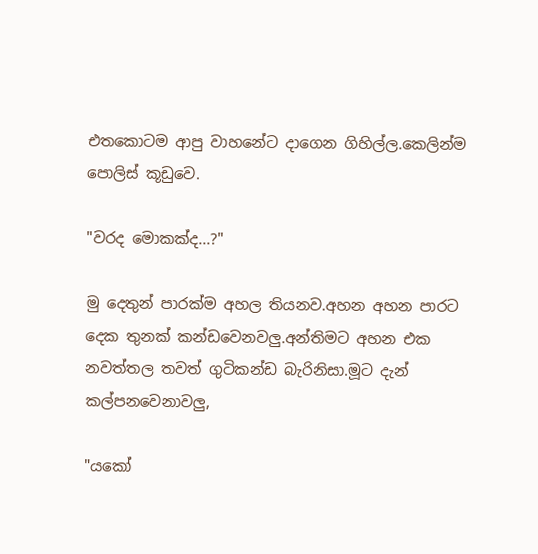එතකොටම ආපු වාහනේට දාගෙන ගිහිල්ල.කෙලින්ම පොලිස් කූඩුවෙ.

"වරද මොකක්ද...?"

මු දෙතුන් පාරක්ම අහල තියනව.අහන අහන පාරට දෙක තුනක් කන්ඩවෙනවලු.අන්තිමට අහන එක නවත්තල තවත් ගුටිකන්ඩ බැරිනිසා.මූට දැන් කල්පනවෙනාවලු,

"යකෝ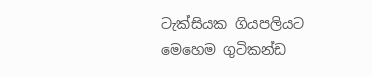ටැක්සියක ගියපලියට මෙහෙම ගුටිකන්ඩ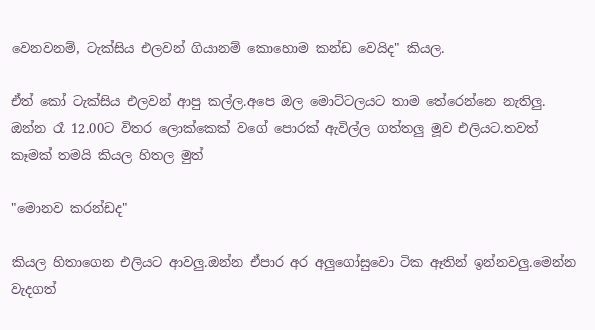වෙනවනම්, ටැක්සිය එලවන් ගියානම් කොහොම කන්ඩ වෙයිද" කියල.

ඒත් කෝ ටැක්සිය එලවන් ආපු කල්ල.අපෙ ඔල මොට්ටලයට තාම තේරෙන්නෙ නැතිලු.
ඔන්න රෑ 12.00ට විතර ලොක්කෙක් වගේ පොරක් ඇවිල්ල ගත්තලු මූව එලියට.තවත් කෑමක් තමයි කියල හිතල මුත්

"මොනව කරන්ඩද"

කියල හිතාගෙන එලියට ආවලු.ඔන්න ඒපාර අර අලුගෝසුවො ටික ඈතින් ඉන්නවලු.මෙන්න වැදගත්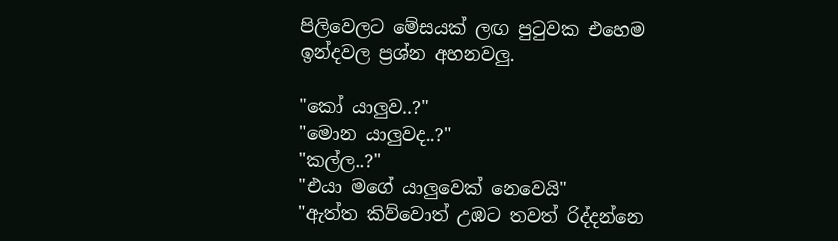පිලිවෙලට මේසයක් ලඟ පු‍ටුවක එහෙම ඉන්දවල ප්‍රශ්න අහනවලු.

"කෝ යාලුව..?"
"මොන යාලුවද..?"
"කල්ල..?"
"එයා මගේ යාලුවෙක් නෙවෙයි"
"ඇත්ත කිව්වොත් උඹට තවත් රිද්දන්නෙ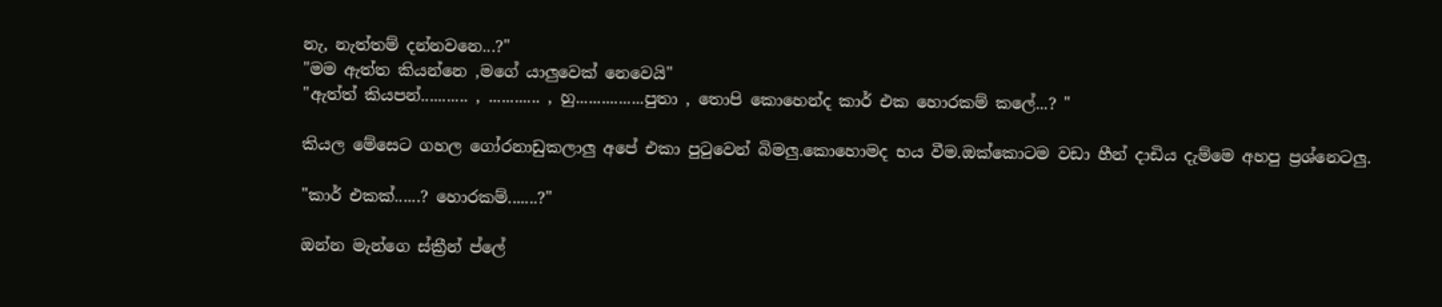නැ, නැත්තම් දන්නවනෙ...?"
"මම ඇත්ත කියන්නෙ ,මගේ යාලුවෙක් නෙවෙයි"
"ඇත්ත් කියපන්........... , ............ , හු................පුතා , තොපි කොහෙන්ද කාර් එක හොරකම් කලේ...? "

කියල මේසෙට ගහල ගෝරනාඩුකලාලු අපේ එකා පු‍ටුවෙන් බිමලු.කොහොමද භය වීම.ඔක්කොටම වඩා හීන් දාඩිය දැම්මෙ අහපු ප්‍රශ්නෙටලු.

"කාර් එකක්......? හොරකම්.......?"

ඔන්න මැන්ගෙ ස්ක්‍රීන් ප්ලේ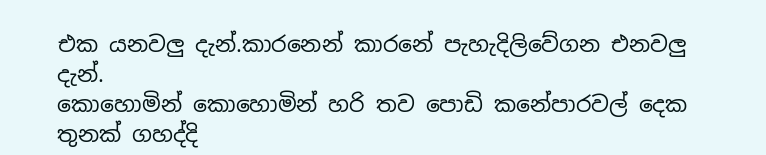එක යනවලු දැන්.කාරනෙන් කාරනේ පැහැදිලිවේගන එනවලු දැන්.
කොහොමින් කොහොමින් හරි තව පොඩි කනේපාරවල් දෙක තුනක් ගහද්දි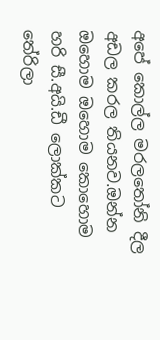අපේ කොල්ල මරල‍තෝනි දීල අඩල කරල තියනව.ඔන්න ඔහොම ඔහොම කොහොම හරි සී.අයි.ඩී ලොක්කට තේරිලා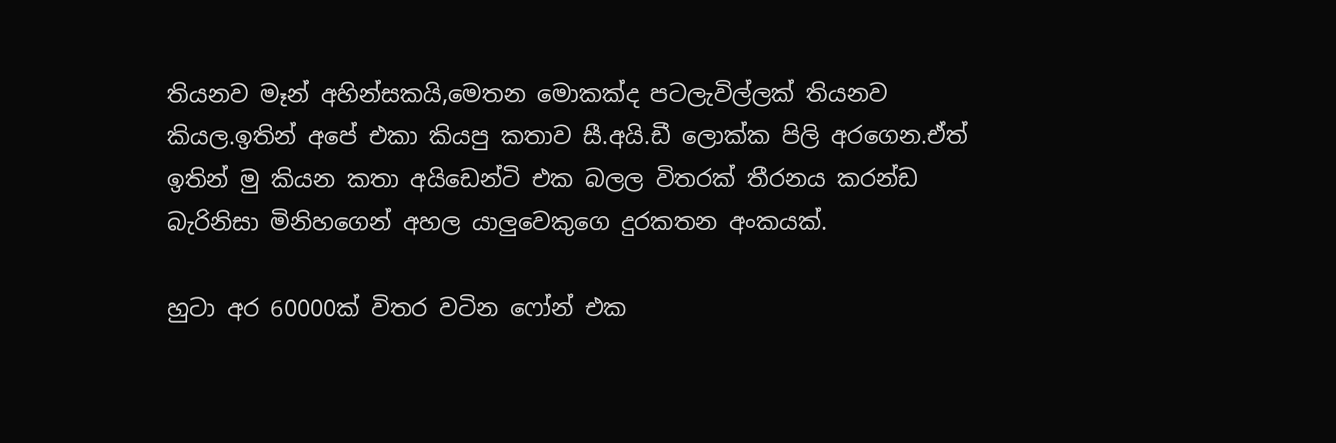තියනව මෑන් අහින්සකයි,මෙතන මොකක්ද පටලැවිල්ලක් තියනව කියල.ඉතින් අපේ එකා කියපු කතාව සී.අයි.ඩී ලොක්ක පිලි අරගෙන.ඒත් ඉතින් මු කියන කතා අයිඩෙන්ටි එක බලල විතරක් තීරනය කරන්ඩ බැරිනිසා මිනිහගෙන් අහල යාලුවෙකුගෙ දුරකතන අංකයක්.

හුටා අර 60000ක් විතර වටින ෆෝන් එක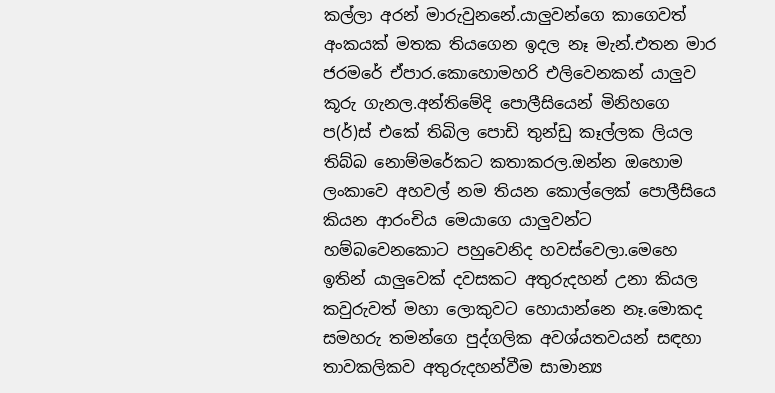කල්ලා අරන් මාරුවුනනේ.යාලුවන්ගෙ කාගෙවත් අංකයක් මතක තියගෙන ඉදල නෑ මැන්.එතන මාර ජරමරේ ඒපාර.කොහොමහරි එලිවෙනකන් යාලුව කූරු ගැනල.අන්තිමේදි පොලීසියෙන් මිනිහගෙ ප(ර්)ස් එකේ තිබිල පොඩි තුන්ඩු කෑල්ලක ලියල තිබ්බ නොම්මරේකට කතාකරල.ඔන්න ඔහොම ලංකාවෙ අහවල් නම තියන කොල්ලෙක් පොලීසියෙ කියන ආරංචිය මෙයාගෙ යාලුවන්ට හම්බවෙනකොට පහුවෙනිද හවස්වෙලා.මෙහෙ ඉතින් යාලුවෙක් දවසකට අතුරුදහන් උනා කියල කවුරුවත් මහා ලොකුවට හොයාන්නෙ නෑ.මොකද සමහරු තමන්ගෙ පුද්ගලික අවශ්යතවයන් සඳහා තාවකලිකව අතුරුදහන්වීම සාමාන්‍ය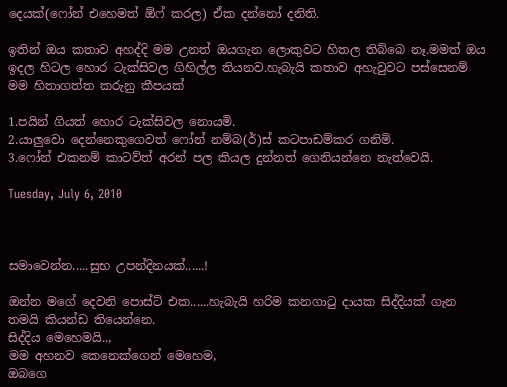දෙයක්(ෆෝන් එහෙමත් ඕෆ් කරල) ඒක දන්නෝ දනිති.

ඉතින් ඔය කතාව අහද්දි මම උනත් ඔයගැන ලොකුවට හිතල තිබ්බෙ නෑ.මමත් ඔය ඉදල හිටල හොර ටැක්සිවල ගිහිල්ල තියනව.හැබැයි කතාව අහැවුවට පස්සෙනම් මම හිතාගත්ත කරුනු කීපයක්

1.පයින් ගියත් හොර ටැක්සිවල නොයමි.
2.යාලුවො දෙන්නෙකුගෙවත් ෆෝන් නම්බ(ර්)ස් කටපාඩම්කර ගනිමි.
3.ෆෝන් එකනම් කාටව්ත් අරන් පල කියල දුන්නත් ගෙනියන්නෙ නැත්වෙයි.

Tuesday, July 6, 2010



සමාවෙන්න.....සුභ උපන්දිනයක්......!

ඔන්න මගේ දෙවනි පොස්ට් එක......හැබැයි හරිම කනගා‍ටු දායක සිද්දියක් ගැන තමයි කියන්ඩ තියෙන්නෙ.
සිද්දිය මෙහෙමයි..,
මම අහනව කෙනෙක්ගෙන් මෙහෙම,
ඔබගෙ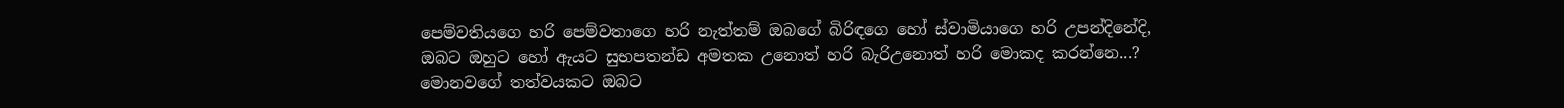පෙම්වතියගෙ හරි පෙම්වතාගෙ හරි නැත්තම් ඔබගේ බිරිඳගෙ හෝ ස්වාමියාගෙ හරි උපන්දිනේදි,
ඔබට ඔහුට හෝ ඇයට සුභපතන්ඩ අමතක උනොත් හරි බැරිඋනොත් හරි මොකද කරන්නෙ...?
මොනවගේ තත්වයකට ඔබට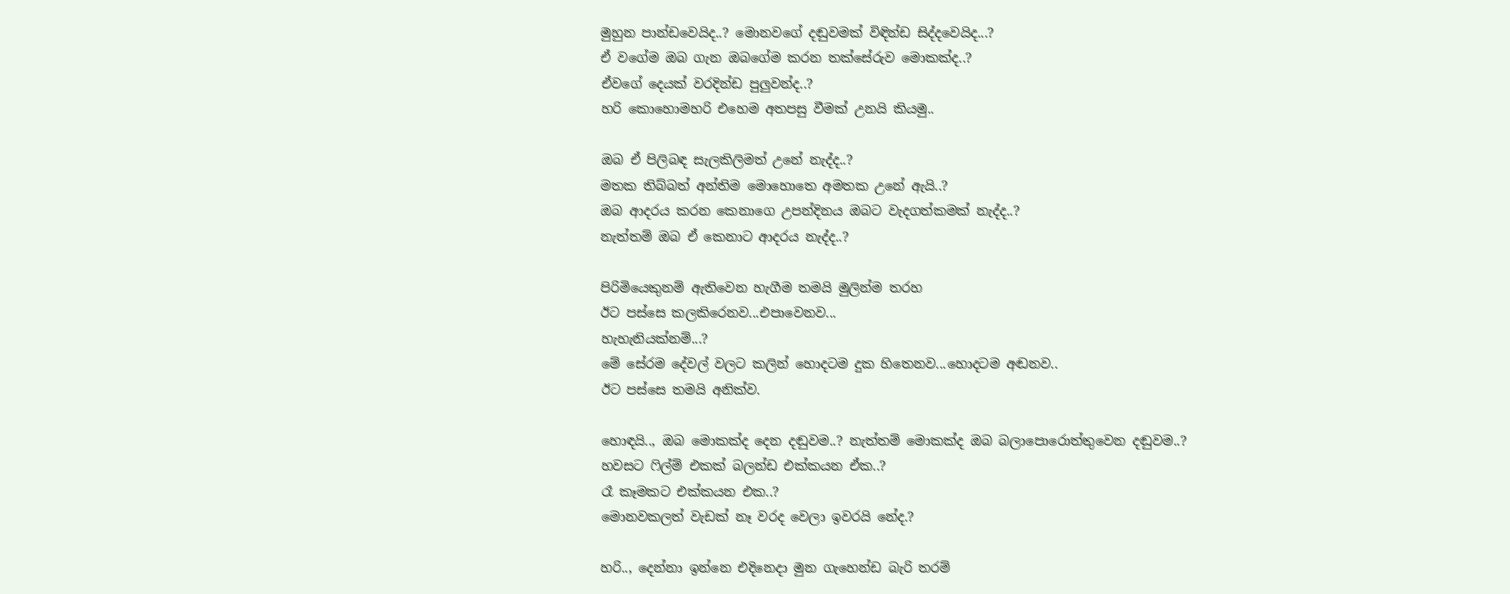මුහුන පාන්ඩවෙයිද..? මොනවගේ දඬුවමක් විඳින්ඩ සිද්දවෙයිද...?
ඒ වගේම ඔබ ගැන ඔබගේම කරන තක්සේරුව මොකක්ද..?
ඒවගේ දෙයක් වරදින්ඩ පුලුවන්ද..?
හරි කොහොමහරි එහෙම අතපසු වීමක් උනයි කියමු..

ඔබ ඒ පිලිබඳ සැලකිලිමත් උනේ නැද්ද..?
මතක තිබ්බත් අන්තිම මොහොතෙ අමතක උනේ ඇයි..?
ඔබ ආදරය කරන කෙනාගෙ උපන්දිනය ඔබට වැදගත්කමක් නැද්ද..?
නැත්තම් ඔබ ඒ කෙනාට ආදරය නැද්ද..?

පිරිමියෙකුනම් ඇතිවෙන හැගීම තමයි මුලින්ම තරහ
ඊට පස්සෙ කලකිරෙනව...එපාවෙනව...
හැහැනියක්නම්...?
මේ සේරම දේවල් වලට කලින් හොදටම දුක හිතෙනව...හොදටම අඬනව..
ඊට පස්සෙ තමයි අනික්ව.

හොඳයි.., ඔබ මොකක්ද දෙන දඬුවම..? නැත්තම් මොකක්ද ඔබ බලාපොරොත්තුවෙන දඬුවම..?
හවසට ‍ෆිල්ම් එකක් බලන්ඩ එක්කයන ඒක..?
රෑ කෑමකට එක්කයන එක..?
මොනවකලත් වැඩක් නෑ වරද වෙලා ඉවරයි නේද.?

හරි.., දෙන්නා ඉන්නෙ එදිනෙදා මුන ගැහෙන්ඩ බැරි තරම්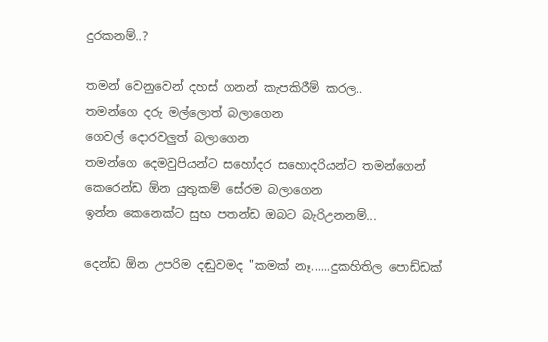දුරකනම්..?

තමන් වෙනුවෙන් දහස් ගනන් කැපකිරීම් කරල..
තමන්ගෙ දරු මල්ලොත් බලාගෙන
ගෙවල් දොරවලුත් බලාගෙන
තමන්ගෙ දෙමවුපියන්ට සහෝදර සහොදරියන්ට තමන්ගෙන් කෙරෙන්ඩ ඕන යුතුකම් සේරම බලාගෙන
ඉන්න කෙනෙක්ට සුභ පතන්ඩ ඔබට බැරිඋනනම්...

දෙන්ඩ ඕන උපරිම දඬුවමද "කමක් නෑ......දුකහිතිල පොඩ්ඩක්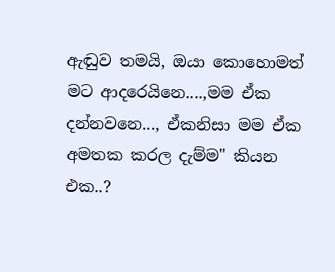ඇඬුව තමයි, ඔයා කොහොමත් මට ආදරෙයිනෙ....,මම ඒක දන්නවනෙ..., ඒකනිසා මම ඒක අමතක කරල දැම්ම" කියන එක..?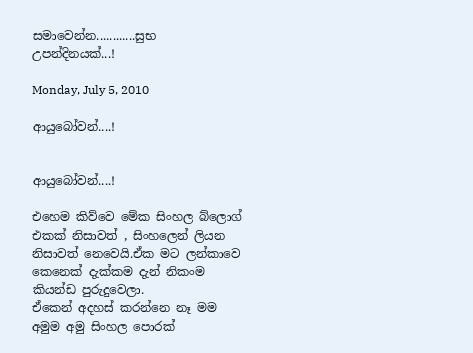සමාවෙන්න............සුභ උපන්දිනයක්...!

Monday, July 5, 2010

ආයුබෝවන්....!


ආයුබෝවන්....!

එහෙම කිව්වෙ මේක සිංහල බ්ලොග් එකක් නිසාවත් , සිංහලෙන් ලියන නිසාවත් නෙවෙයි.ඒක මට ලන්කාවෙ කෙනෙක් දැක්කම දැන් නිකංම කියන්ඩ පුරුදුවෙලා.
ඒකෙන් අදහස් කරන්නෙ නෑ මම අමුම අමු සිංහල පොරක්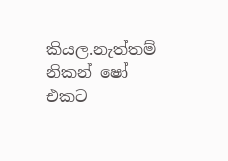කියල.නැත්තම් නිකන් ෂෝ එකට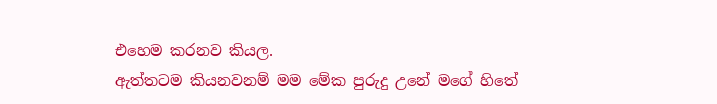එහෙම කරනව කියල.
ඇත්තටම කියනවනම් මම මේක පුරුදු උනේ මගේ හිතේ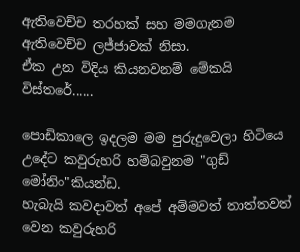ඇතිවෙච්ච තරහක් සහ මමගැනම ඇතිවෙච්ච ලජ්ජාවක් නිසා.
ඒක උන විදිය කියනවනම් මේකයි විස්තරේ......

පොඩිකාලෙ ඉදලම මම පුරුදුවෙලා හිටියෙ උදේට කවුරුහරි හම්බවුනම "ගුඩ් මෝනිං"කියන්ඩ.
හැබැයි කවදාවත් අපේ අම්මවත් තාත්තවත් වෙන කවුරුහරි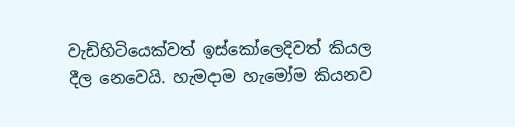වැඩිහිටියෙක්වත් ඉස්කෝලෙදිවත් කියල දීල නෙවෙයි. හැමදාම හැමෝම කියනව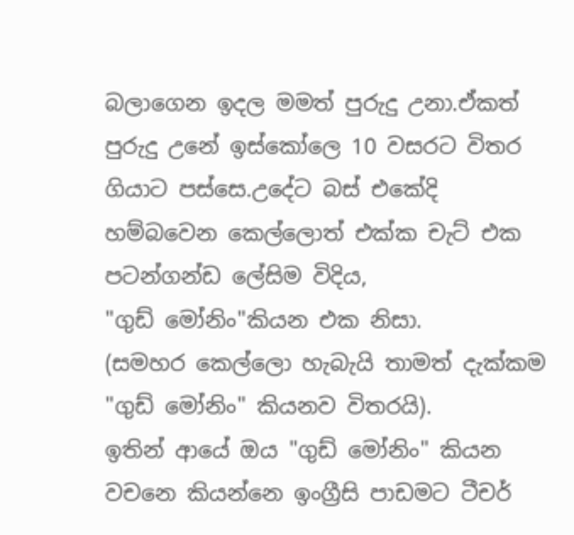බලාගෙන ඉදල මමත් පුරුදු උනා.ඒකත් පුරුදු උනේ ඉස්කෝලෙ 10 වසරට විතර ගියාට පස්සෙ.උදේට බස් එකේදි හම්බවෙන කෙල්ලොත් එක්ක චැට් එක පටන්ගන්ඩ ලේසිම විදිය,
"ගුඩ් මෝනිං"කියන එක නිසා.
(සමහර කෙල්ලො හැබැයි තාමත් දැක්කම "ගුඩ් මෝනිං" කියනව විතරයි).
ඉතින් ආයේ ඔය "ගුඩ් මෝනිං" කියන වචනෙ කියන්නෙ ඉංග්‍රීසි පාඩමට ටීචර්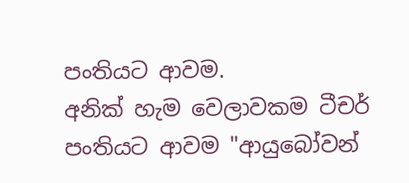පංතියට ආවම.
අනික් හැම වෙලාවකම ටීචර් පංතියට ආවම "ආයුබෝවන්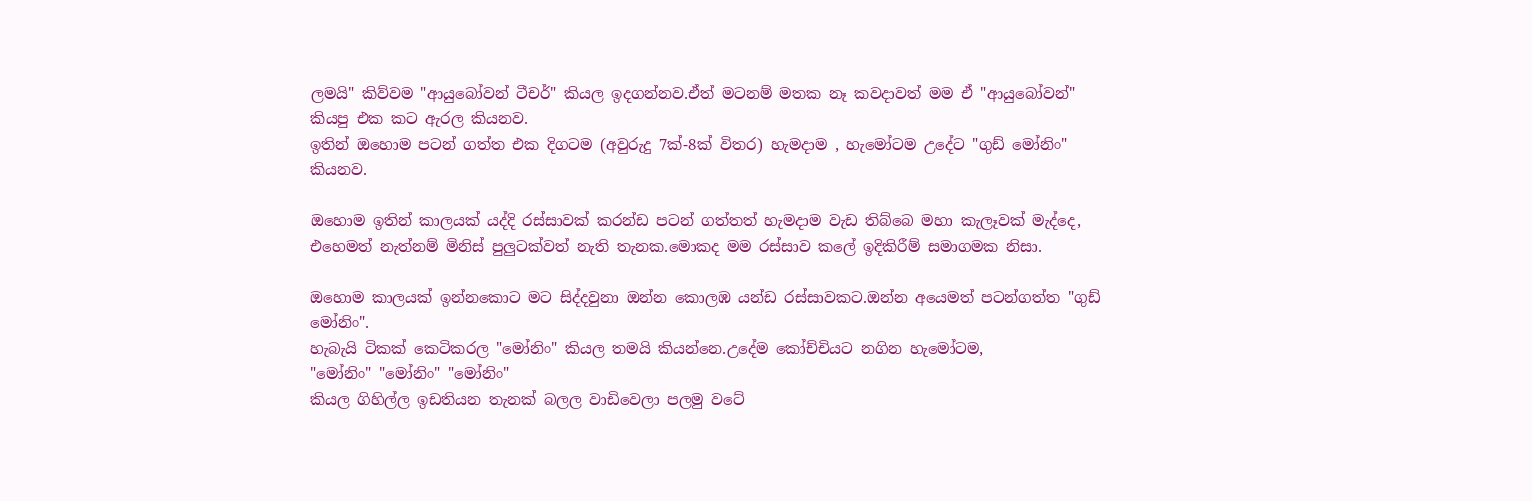ලමයි" කිව්වම "ආයුබෝවන් ටීචර්" කියල ඉදගන්නව.ඒත් මටනම් මතක නෑ කවදාවත් මම ඒ "ආයුබෝවන්" කියපු එක කට ඇරල කියනව.
ඉතින් ඔහොම පටන් ගත්ත එක දිගටම (අවුරුදු 7ක්-8ක් විතර) හැමදාම , හැමෝටම උදේට "ගුඩ් මෝනිං" කියනව.

ඔහොම ඉතින් කාලයක් යද්දි රස්සාවක් කරන්ඩ පටන් ගත්තත් හැමදාම වැඩ තිබ්බෙ මහා කැලෑවක් මැද්දෙ, එහෙමත් නැත්නම් මිනිස් පුලුටක්වත් නැති තැනක.මොකද මම රස්සාව කලේ ඉදිකිරීම් සමාගමක නිසා.

ඔහොම කාලයක් ඉන්නකොට මට සිද්දවුනා ඔන්න කොලඹ යන්ඩ රස්සාවකට.ඔන්න අයෙමත් පටන්ගත්ත "ගුඩ් මෝනිං".
හැබැයි ටිකක් කෙටිකරල "මෝනිං" කියල තමයි කියන්නෙ.උදේම කෝච්චියට නගින හැමෝටම,
"මෝනිං" "මෝනිං" "මෝනිං"
කියල ගිහිල්ල ඉඩතියන තැනක් බලල වාඩිවෙලා පලමු වටේ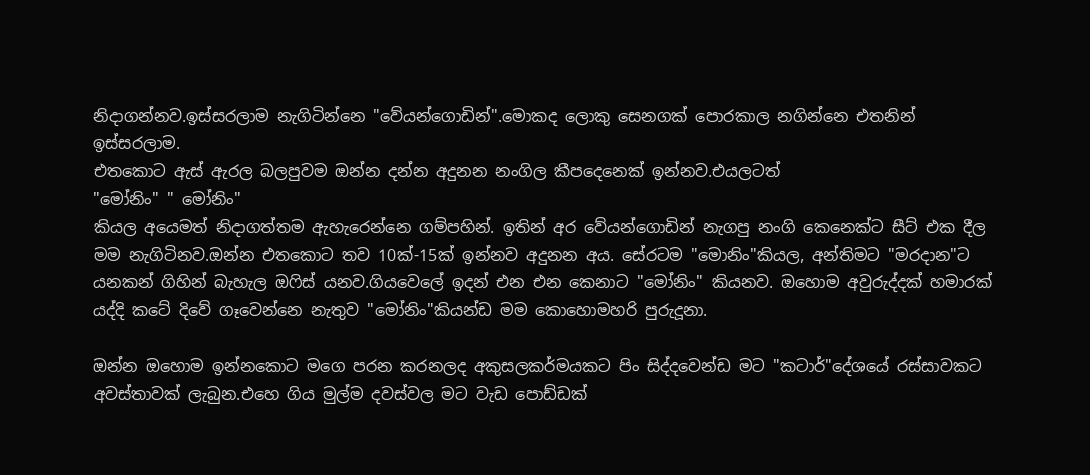නිදාගන්නව.ඉස්සරලාම නැගිටින්නෙ "වේයන්ගොඩින්".මොකද ලොකු සෙනගක් පොරකාල නගින්නෙ එතනින් ඉස්සරලාම.
එතකොට ඇස් ඇරල බලපුවම ඔන්න දන්න අදුනන නංගිල කීපදෙනෙක් ඉන්නව.එයලටත්
"මෝනිං" " මෝනිං"
කියල අයෙමත් නිදාගත්තම ඇහැරෙන්නෙ ගම්පහින්. ඉතින් අර වේයන්ගොඩින් නැගපු නංගි කෙනෙක්ට සීට් එක දීල මම නැගිටිනව.ඔන්න එතකොට තව 10ක්-15ක් ඉන්නව අදුනන අය. සේරටම "මොනිං"කියල, අන්තිමට "මරදාන"ට යනකන් ගිහින් බැහැල ඔ‍ෆිස් යනව.ගියවෙලේ ඉදන් එන එන කෙනාට "මෝනිං" කියනව. ඔහොම අවුරුද්දක් හමාරක් යද්දි කටේ දිවේ ගෑවෙන්නෙ නැතුව "මෝනිං"කියන්ඩ මම කොහොමහරි පුරුදූනා.

ඔන්න ඔහොම ඉන්නකොට මගෙ පරන කරනලද අකුසලකර්මයකට පිං සිද්දවෙන්ඩ මට "කටාර්"දේශයේ රස්සාවකට අවස්තාවක් ලැබුන.එහෙ ගිය මුල්ම දවස්වල මට වැඩ පොඩ්ඩක්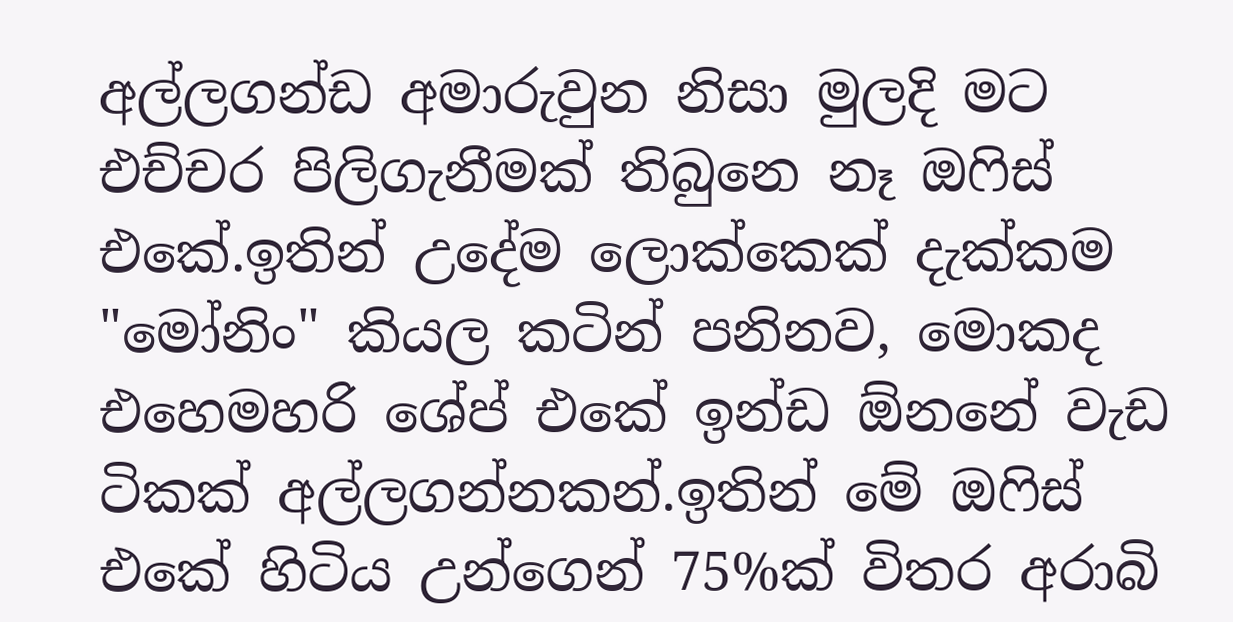අල්ලගන්ඩ අමාරුවුන නිසා මුලදි මට එච්චර පිලිගැනීමක් තිබුනෙ නෑ ඔ‍ෆිස් එකේ.ඉතින් උදේම ලොක්කෙක් දැක්කම "මෝනිං" කියල කටින් පනිනව, මොකද එහෙමහරි ශේප් එකේ ඉන්ඩ ඕනනේ වැඩ ටිකක් අල්ලගන්නකන්.ඉතින් මේ ඔ‍ෆිස් එකේ හිටිය උන්ගෙන් 75%ක් විතර අරාබි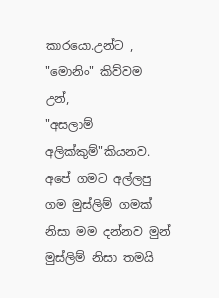කාරයො.උන්ට ,
"මොනිං" කිව්වම උන්,
"අසලාම් අලික්කුම්"කියනව.
අපේ ගමට අල්ලපු ගම මුස්ලිම් ගමක් නිසා මම දන්නව මුන් මුස්ලිම් නිසා තමයි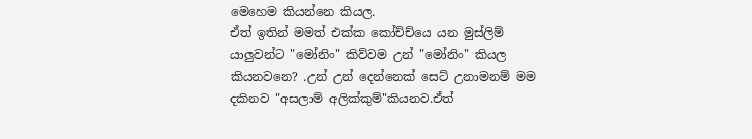මෙහෙම කියන්නෙ කියල.
ඒත් ඉතින් මමත් එක්ක කෝච්ච්යෙ යන මුස්ලිම් යාලුවන්ට "මෝනිං" කිව්වම උන් "මෝනිං" කියල කියනවනෙ? .උන් උන් දෙන්නෙක් සෙට් උනාමනම් මම දකිනව "අසලාම් අලික්කුම්"කියනව.ඒත්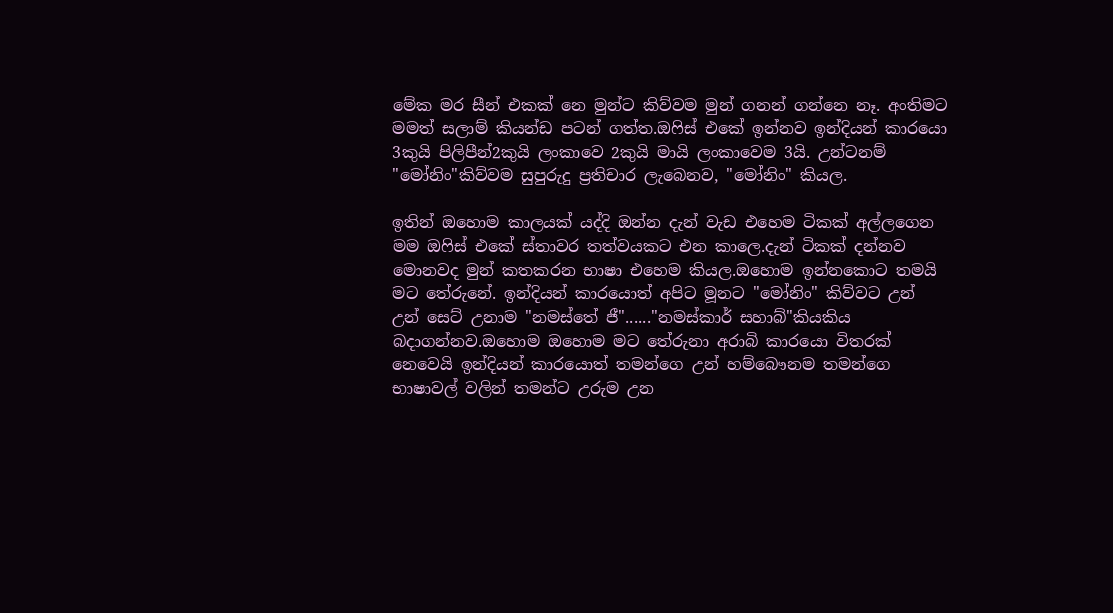මේක මර සීන් එකක් නෙ මුන්ට කිව්වම මුන් ගනන් ගන්නෙ නෑ. අංතිමට මමත් සලාම් කියන්ඩ පටන් ගත්ත.ඔ‍ෆිස් එකේ ඉන්නව ඉන්දියන් කාරයො 3කුයි පිලිපීන්2කුයි ලංකාවෙ 2කුයි මායි ලංකාවෙම 3යි. උන්ටනම් "මෝනිං"කිව්වම සුපුරුදු ප්‍රතිචාර ලැබෙනව, "මෝනිං" කියල.

ඉතින් ඔහොම කාලයක් යද්දි ඔන්න දැන් වැඩ එහෙම ටිකක් අල්ලගෙන මම ඔ‍ෆිස් එකේ ස්තාවර තත්වයකට එන කාලෙ.දැන් ටිකක් දන්නව මොනවද මුන් කතකරන භාෂා එහෙම කියල.ඔහොම ඉන්නකොට තමයි මට තේරුනේ. ඉන්දියන් කාරයොත් අපිට මූනට "මෝනිං" කිව්වට උන් උන් සෙට් උනාම "නමස්තේ ජී"......"නමස්කාර් සහාබ්"කියකිය බදාගන්නව.ඔහොම ඔහොම මට තේරුනා අරාබි කාරයො විතරක් නෙවෙයි ඉන්දියන් කාරයොත් තමන්ගෙ උන් හම්බෞනම තමන්ගෙ භාෂාවල් වලින් තමන්ට උරුම උන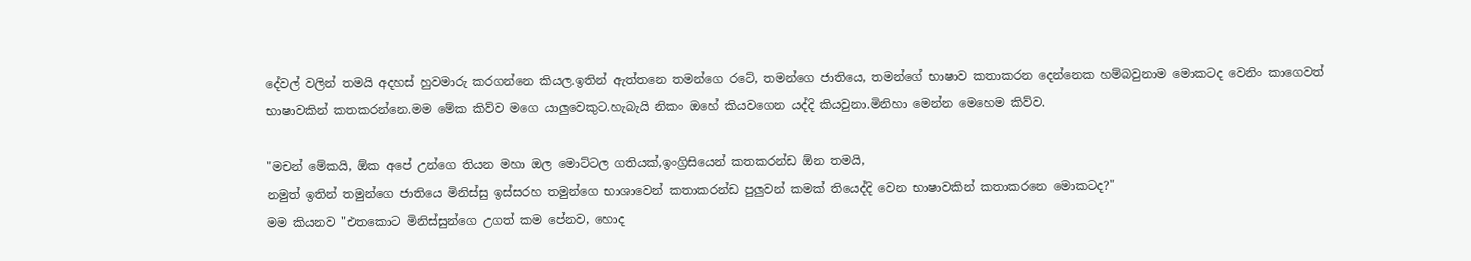දේවල් වලින් තමයි අදහස් හුවමාරු කරගන්නෙ කියල.ඉතින් ඇත්තනෙ තමන්ගෙ රටේ, තමන්ගෙ ජාතියෙ, තමන්ගේ භාෂාව කතාකරන දෙන්නෙක හම්බවුනාම මොකටද වෙනිං කාගෙවත් භාෂාවකින් කතකරන්නෙ.මම මේක කිව්ව මගෙ යාලුවෙකුට.හැබැයි නිකං ඔහේ කියවගෙන යද්දි කියවුනා.මිනිහා මෙන්න මෙහෙම කිව්ව.

"මචන් මේකයි, ඕක අපේ උන්ගෙ තියන මහා ඔල මොට්ටල ගතියක්,ඉංග්‍රිසියෙන් කතකරන්ඩ ඕන තමයි,
නමුත් ඉතින් තමුන්ගෙ ජාතියෙ මිනිස්සු ඉස්සරහ තමුන්ගෙ භාශාවෙන් කතාකරන්ඩ පුලුවන් කමක් තියෙද්දි වෙන භාෂාවකින් කතාකරනෙ මොකටද?"
මම කියනව "එතකොට මිනිස්සුන්ගෙ උගත් කම පේනව, හොද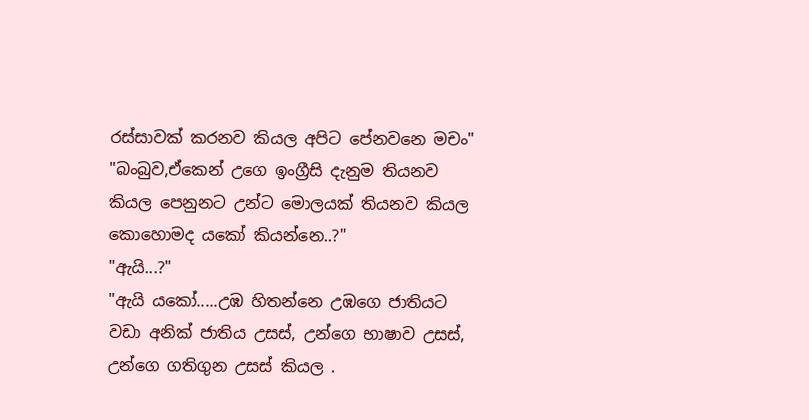රස්සාවක් කරනව කියල අපිට පේනවනෙ මචං"
"බංබුව,ඒකෙන් උගෙ ඉංග්‍රීසි දැනුම තියනව කියල පෙනුනට උන්ට මොලයක් තියනව කියල කොහොමද යකෝ කියන්නෙ..?"
"ඇයි...?"
"ඇයි යකෝ.....උඹ හිතන්නෙ උඹගෙ ජාතියට වඩා අනික් ජාතිය උසස්, උන්ගෙ භාෂාව උසස්, උන්ගෙ ගතිගුන උසස් කියල .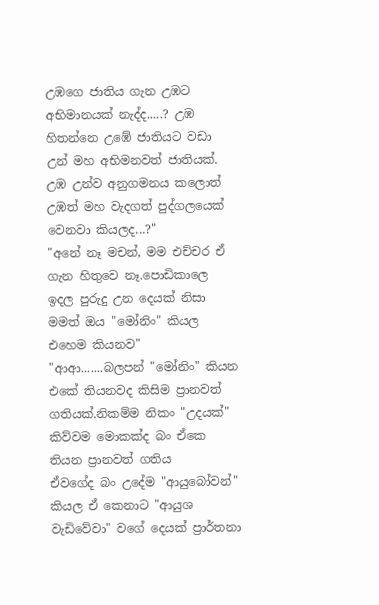උඹගෙ ජාතිය ගැන උඹට අභිමානයක් නැද්ද.....? උඹ හිතන්නෙ උඹේ ජාතියට වඩා උන් මහ අභිමනවත් ජාතියක්.
උඹ උන්ව අනුගමනය කලොත් උඹත් මහ වැදගත් පුද්ගලයෙක් වෙනවා කියලද...?"
"අනේ නෑ මචන්, මම එච්චර ඒ ගැන හිතුවෙ නෑ.පොඩිකාලෙ ඉදල පුරුදු උන දෙයක් නිසා මමත් ඔය "මෝනිං" කියල එහෙම කියනව"
"ආආ.......බලපන් "මෝනිං" කියන එකේ තියනවද කිසිම ප්‍රානවත් ගතියක්.නිකම්ම නිකං "උදයක්" කිව්වම මොකක්ද බං ඒකෙ තියන ප්‍රානවත් ගතිය
ඒවගේද බං උදේම "ආයුබෝවන්" කියල ඒ කෙනාට "ආයුශ වැඩිවේවා" වගේ දෙයක් ප්‍රාර්තනා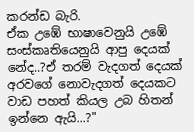කරන්ඩ බැරි.
ඒක උඹේ භාෂාවෙනුයි උඹේ සංස්කෘතියෙනුයි ආපු දෙයක් නේද..?ඒ තරම් වැදගත් දෙයක් අරවගේ නොවැදගත් දෙයකට වාඩ පහත් කියල උබ හිතන් ඉන්නෙ ඇයි...?"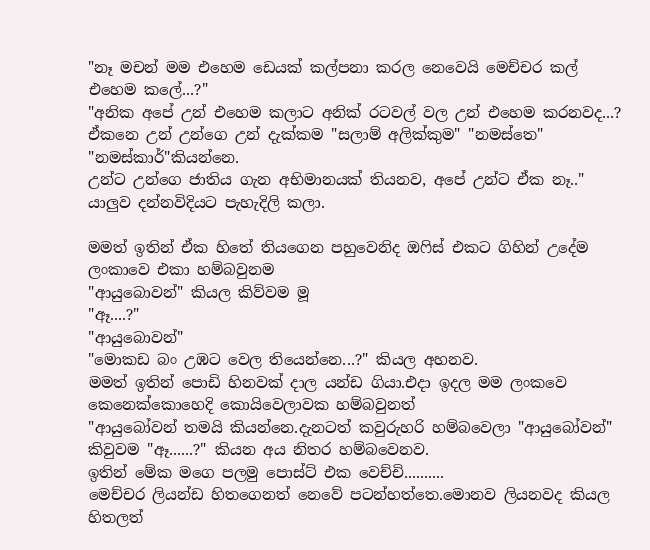"නෑ මචන් මම එහෙම ඩෙයක් කල්පනා කරල නෙවෙයි මෙච්චර කල් එහෙම කලේ...?"
"අනික අපේ උන් එහෙම කලාට අනික් රටවල් වල උන් එහෙම කරනවද...? ඒකනෙ උන් උන්ගෙ උන් දැක්කම "සලාම් අලික්කුම" "නමස්තෙ" "නමස්කාර්"කියන්නෙ.
උන්ට උන්ගෙ ජාතිය ගැන අභිමානයක් තියනව, අපේ උන්ට ඒක නෑ.." යාලුව දන්නවිදියට පැහැදිලි කලා.

මමත් ඉතින් ඒක හිතේ තියගෙන පහුවෙනිද ඔ‍ෆිස් එකට ගිහින් උදේම ලංකාවෙ එකා හම්බවුනම
"ආයුබොවන්" කියල කිව්වම මූ
"ඈ....?"
"ආයුබොවන්"
"මොකඩ බං උඹට වෙල තියෙන්නෙ...?" කියල අහනව.
මමත් ඉතින් පොඩි හිනවක් දාල යන්ඩ ගියා.එදා ඉදල මම ලංකවෙ කෙනෙක්කොහෙදි කොයිවෙලාවක හම්බවුනත්
"ආයුබෝවන් තමයි කියන්නෙ.දැනටත් කවුරුහරි හම්බවෙලා "ආයුබෝවන්" කිවුවම "ඈ......?" කියන අය නිතර හම්බවෙනව.
ඉතින් මේක මගෙ පලමු පොස්ට් එක වෙච්චි..........
මෙච්චර ලියන්ඩ හිතගෙනත් නෙවේ පටන්හත්තෙ.මොනව ලියනවද කියල හිතලත්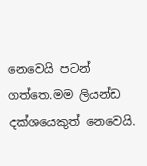නෙවෙයි පටන් ගත්තෙ.මම ලියන්ඩ දක්ශයෙකුත් නෙවෙයි.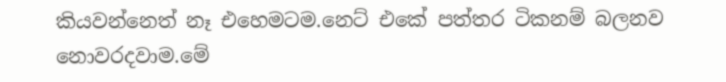කියවන්නෙත් නෑ එහෙමටම.නෙට් එකේ පත්තර ටිකනම් බලනව නොවරදවාම.මේ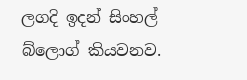ලගදි ඉදන් සිංහල් බ්ලොග් කියවනව.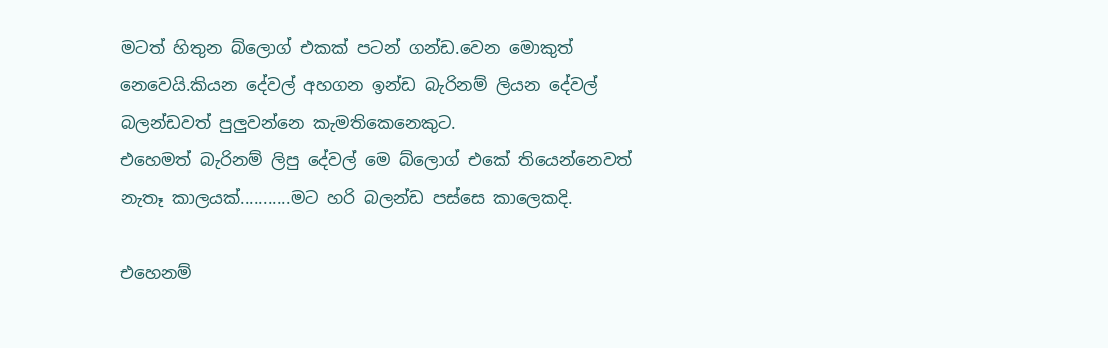මටත් හිතුන බ්ලොග් එකක් පටන් ගන්ඩ.වෙන මොකුත් නෙවෙයි.කියන දේවල් අහගන ඉන්ඩ බැරිනම් ලියන දේවල් බලන්ඩවත් පුලුවන්නෙ කැමතිකෙනෙකුට.
එහෙමත් බැරිනම් ලිපු දේවල් මෙ බ්ලොග් එකේ තියෙන්නෙවත් නැතෑ කාලයක්...........මට හරි බලන්ඩ පස්සෙ කාලෙකදි.

එහෙනම්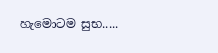හැමොටම සුභ.....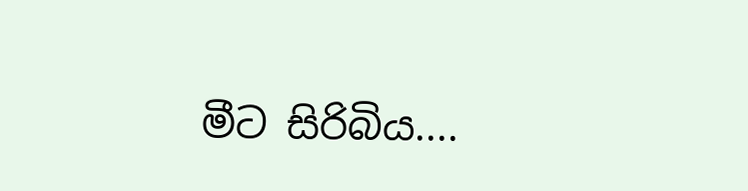මීට සිරිබිය....